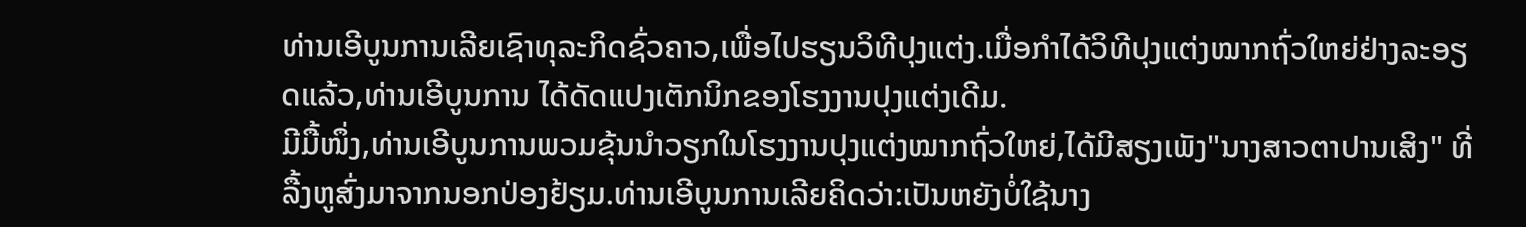ທ່ານເອີບູນການເລີຍເຊົາທຸລະກິດຊົ່ວຄາວ,ເພື່ອໄປຮຽນວິທີປຸງແຕ່ງ.ເມື່ອກຳໄດ້ວິທີປຸງແຕ່ງໝາກຖົ່ວໃຫຍ່ຢ່າງລະອຽດແລ້ວ,ທ່ານເອີບູນການ ໄດ້ດັດແປງເຕັກນິກຂອງໂຮງງານປຸງແຕ່ງເດີມ.
ມີມື້ໜຶ່ງ,ທ່ານເອີບູນການພວມຂຸ້ນນຳວຽກໃນໂຮງງານປຸງແຕ່ງໝາກຖົ່ວໃຫຍ່,ໄດ້ມີສຽງເພັງ"ນາງສາວຕາປານເສິງ" ທີ່ລື້ງຫູສົ່ງມາຈາກນອກປ່ອງຢ້ຽມ.ທ່ານເອີບູນການເລີຍຄິດວ່າ:ເປັນຫຍັງບໍ່ໃຊ້ນາງ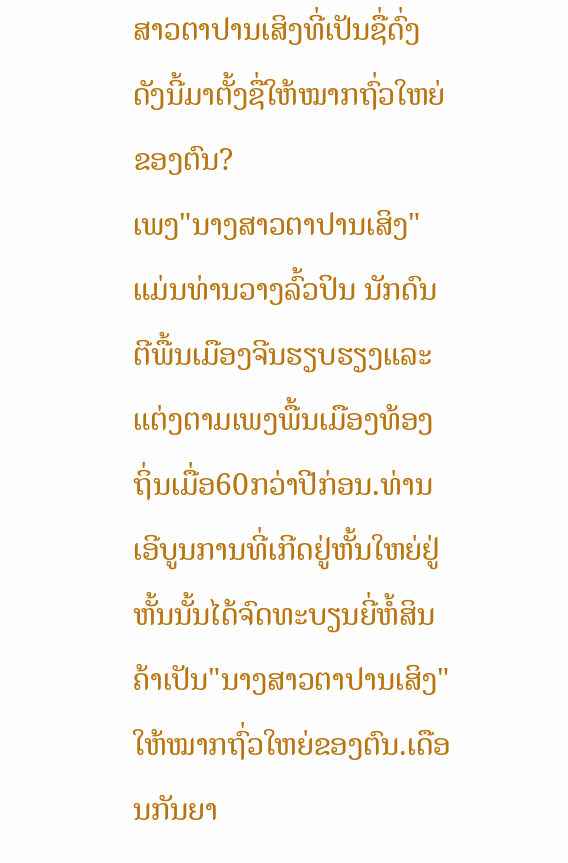ສາວຕາປານເສິງທີ່ເປັນຊື່ດົ່ງດັງນີ້ມາຕັ້ງຊື່ໃຫ້ໝາກຖົ່ວໃຫຍ່ຂອງຕົນ?
ເພງ"ນາງສາວຕາປານເສິງ"ແມ່ນທ່ານວາງລົ້ວປິນ ນັກດົນຕີພື້ນເມືອງຈີນຮຽບຮຽງແລະແຕ່ງຕາມເພງພື້ນເມືອງທ້ອງຖິ່ນເມື່ອ60ກວ່າປີກ່ອນ.ທ່ານເອີບູນການທີ່ເກີດຢູ່ຫັ້ນໃຫຍ່ຢູ່ຫັ້ນນັ້ນໄດ້ຈົດທະບຽນຍີ່ຫໍ້ສິນຄ້າເປັນ"ນາງສາວຕາປານເສິງ"ໃຫ້ໝາກຖົ່ວໃຫຍ່ຂອງຕົນ.ເດືອນກັນຍາ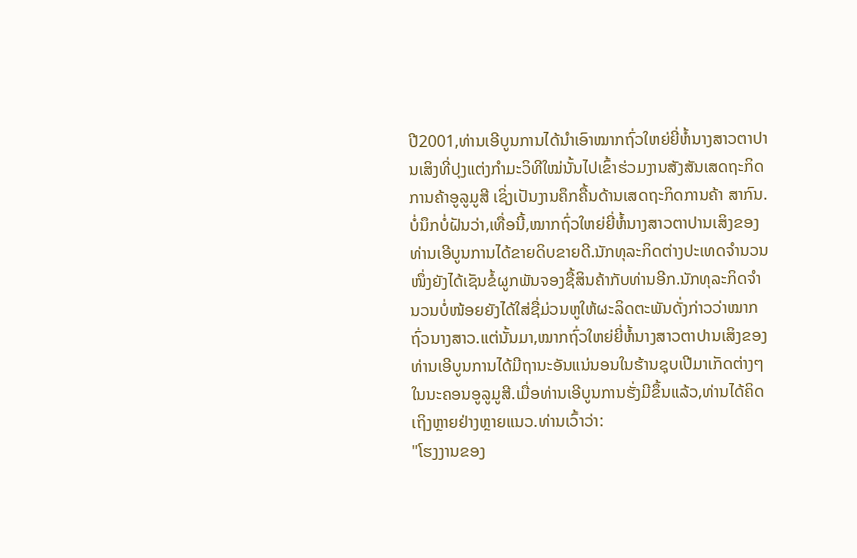ປີ2001,ທ່ານເອີບູນການໄດ້ນຳເອົາໝາກຖົ່ວໃຫຍ່ຍີ່ຫໍ້ນາງສາວຕາປານເສິງທີ່ປຸງແຕ່ງກຳມະວິທີໃໝ່ນັ້ນໄປເຂົ້າຮ່ວມງານສັງສັນເສດຖະກິດການຄ້າອູລູມູສີ ເຊິ່ງເປັນງານຄຶກຄື້ນດ້ານເສດຖະກິດການຄ້າ ສາກົນ.
ບໍ່ນຶກບໍ່ຝັນວ່າ,ເທື່ອນີ້,ໝາກຖົ່ວໃຫຍ່ຍີ່ຫໍ້ນາງສາວຕາປານເສິງຂອງທ່ານເອີບູນການໄດ້ຂາຍດິບຂາຍດີ.ນັກທຸລະກິດຕ່າງປະເທດຈຳນວນໜຶ່ງຍັງໄດ້ເຊັນຂໍ້ຜູກພັນຈອງຊື້ສິນຄ້າກັບທ່ານອີກ.ນັກທຸລະກິດຈຳນວນບໍ່ໜ້ອຍຍັງໄດ້ໃສ່ຊື່ມ່ວນຫູໃຫ້ຜະລິດຕະພັນດັ່ງກ່າວວ່າໝາກຖົ່ວນາງສາວ.ແຕ່ນັ້ນມາ,ໝາກຖົ່ວໃຫຍ່ຍີ່ຫໍ້ນາງສາວຕາປານເສິງຂອງທ່ານເອີບູນການໄດ້ມີຖານະອັນແນ່ນອນໃນຮ້ານຊຸບເປີມາເກັດຕ່າງໆໃນນະຄອນອູລູມູສີ.ເມື່ອທ່ານເອີບູນການຮັ່ງມີຂຶ້ນແລ້ວ,ທ່ານໄດ້ຄິດເຖິງຫຼາຍຢ່າງຫຼາຍແນວ.ທ່ານເວົ້າວ່າ:
"ໂຮງງານຂອງ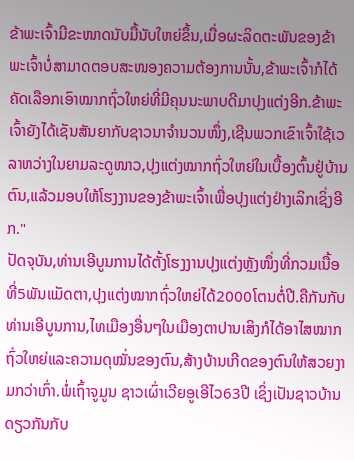ຂ້າພະເຈົ້າມີຂະໜາດນັບມື້ນັບໃຫຍ່ຂຶ້ນ,ເມື່ອຜະລິດຕະພັນຂອງຂ້າພະເຈົ້າບໍ່ສາມາດຕອບສະໜອງຄວາມຕ້ອງການນັ້ນ,ຂ້າພະເຈົ້າກໍໄດ້ຄັດເລືອກເອົາໝາກຖົ່ວໃຫຍ່ທີ່ມີຄຸນນະພາບດີມາປຸງແຕ່ງອີກ.ຂ້າພະເຈົ້າຍັງໄດ້ເຊັນສັນຍາກັບຊາວນາຈຳນວນໜຶ່ງ,ເຊີນພວກເຂົາເຈົ້າໃຊ້ເວລາຫວ່າງໃນຍາມລະດູໜາວ,ປຸງແຕ່ງໝາກຖົ່ວໃຫຍ່ໃນເບື້ອງຕົ້ນຢູ່ບ້ານຕົນ,ແລ້ວມອບໃຫ້ໂຮງງານຂອງຂ້າພະເຈົ້າເພື່ອປຸງແຕ່ງຢ່າງເລິກເຊິ່ງອີກ."
ປັດຈຸບັນ,ທ່ານເອີບູນການໄດ້ຕັ້ງໂຮງງານປຸງແຕ່ງຫຼັງໜຶ່ງທີ່ກວມເນື້ອທີ່5ພັນແມັດຕາ,ປຸງແຕ່ງໝາກຖົ່ວໃຫຍ່ໄດ້2000ໂຕນຕໍ່ປີ.ຄືກັນກັບທ່ານເອີບູນການ,ໄທເມືອງອື່ນໆໃນເມືອງຕາປານເສິງກໍໄດ້ອາໄສໝາກຖົ່ວໃຫຍ່ແລະຄວາມດຸໝັ່ນຂອງຕົນ,ສ້າງບ້ານເກີດຂອງຕົນໃຫ້ສວຍງາມກວ່າເກົ່າ.ພໍ່ເຖົ້າຈູມູນ ຊາວເຜົ່າເວີຍອູເອີໄວ63ປີ ເຊິ່ງເປັນຊາວບ້ານດຽວກັນກັບ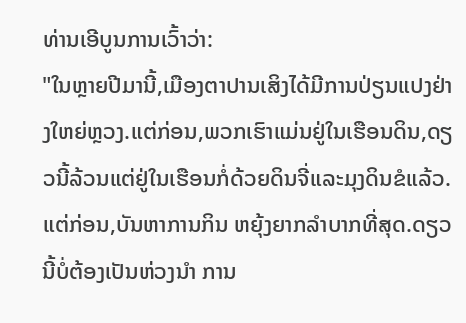ທ່ານເອີບູນການເວົ້າວ່າ:
"ໃນຫຼາຍປີມານີ້,ເມືອງຕາປານເສິງໄດ້ມີການປ່ຽນແປງຢ່າງໃຫຍ່ຫຼວງ.ແຕ່ກ່ອນ,ພວກເຮົາແມ່ນຢູ່ໃນເຮືອນດິນ,ດຽວນີ້ລ້ວນແຕ່ຢູ່ໃນເຮືອນກໍ່ດ້ວຍດິນຈີ່ແລະມຸງດິນຂໍແລ້ວ.ແຕ່ກ່ອນ,ບັນຫາການກິນ ຫຍຸ້ງຍາກລຳບາກທີ່ສຸດ.ດຽວນີ້ບໍ່ຕ້ອງເປັນຫ່ວງນຳ ການ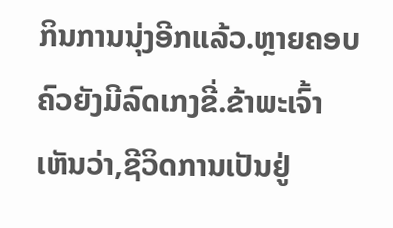ກິນການນຸ່ງອີກແລ້ວ.ຫຼາຍຄອບຄົວຍັງມີລົດເກງຂີ່.ຂ້າພະເຈົ້າເຫັນວ່າ,ຊີວິດການເປັນຢູ່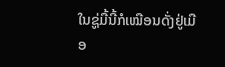ໃນຊູ່ມື້ນີ້ກໍເໝືອນດັ່ງຢູ່ເມືອ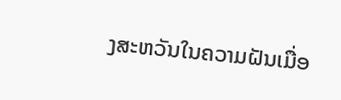ງສະຫວັນໃນຄວາມຝັນເມື່ອ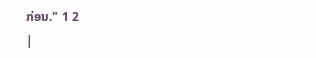ກ່ອນ." 1 2
|